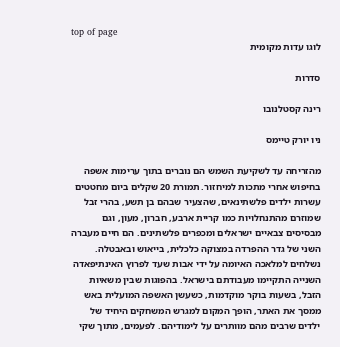top of page
לוגו עדות מקומית

סדרות

רינה קסטלנובו

ניו יורק טיימס

מהזריחה עד לשקיעת השמש הם נוברים בתוך ערימות אשפה בחיפוש אחרי מתכות למיחזור. תמורת 20 שקלים ביום מחטטים עשרות ילדים פלשתינאים, שהצעיר שבהם בן תשע, בהרי זבל שמוזרם מהתנחלויות כמו קריית ארבע, חברון, מעון, וגם מבסיסים צבאיים ישראלים ומכפרים פלשתינים. הם חיים מעברה השני של גדר ההפרדה במצוקה כלכלית, בייאוש ובאבטלה. נשלחים למלאכה האיומה על ידי אבות שעד לפרוץ האינתיפאדה השנייה התקיימו מעבודתם בישראל. בהפוגות שבין משאיות הזבל, בשעות בוקר מוקדמות, כשעשן האשפה המועלית באש ממסך את האתר, הופך המקום למגרש המשחקים היחיד של ילדים שרבים מהם מוותרים על לימודיהם. לפעמים, מתוך שקי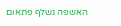האשפה נשלף פתאום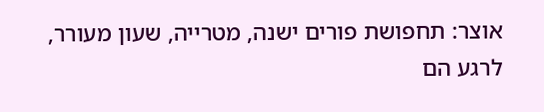אוצר: תחפושת פורים ישנה, מטרייה, שעון מעורר, לרגע הם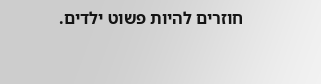חוזרים להיות פשוט ילדים.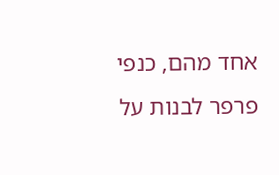אחד מהם, כנפי פרפר לבנות על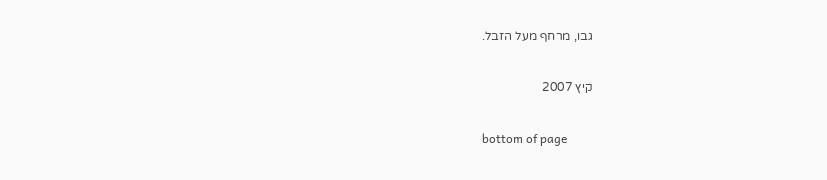גבו, מרחף מעל הזבל.

קיץ 2007

bottom of page